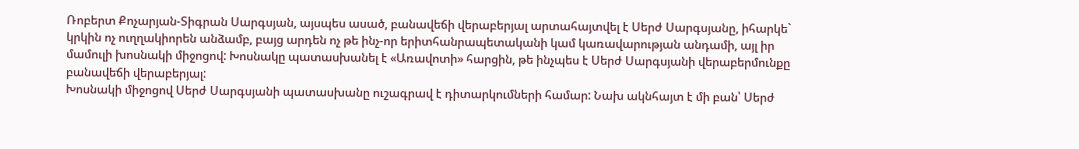Ռոբերտ Քոչարյան-Տիգրան Սարգսյան, այսպես ասած, բանավեճի վերաբերյալ արտահայտվել է Սերժ Սարգսյանը, իհարկե` կրկին ոչ ուղղակիորեն անձամբ, բայց արդեն ոչ թե ինչ-որ երիտհանրապետականի կամ կառավարության անդամի, այլ իր մամուլի խոսնակի միջոցով: Խոսնակը պատասխանել է «Առավոտի» հարցին, թե ինչպես է Սերժ Սարգսյանի վերաբերմունքը բանավեճի վերաբերյալ:
Խոսնակի միջոցով Սերժ Սարգսյանի պատասխանը ուշագրավ է դիտարկումների համար: Նախ ակնհայտ է մի բան՝ Սերժ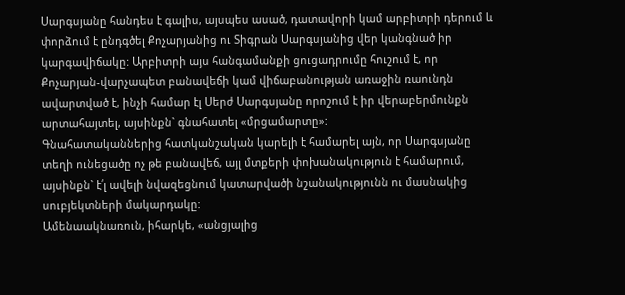Սարգսյանը հանդես է գալիս, այսպես ասած, դատավորի կամ արբիտրի դերում և փորձում է ընդգծել Քոչարյանից ու Տիգրան Սարգսյանից վեր կանգնած իր կարգավիճակը: Արբիտրի այս հանգամանքի ցուցադրումը հուշում է, որ Քոչարյան-վարչապետ բանավեճի կամ վիճաբանության առաջին ռաունդն ավարտված է, ինչի համար էլ Սերժ Սարգսյանը որոշում է իր վերաբերմունքն արտահայտել, այսինքն` գնահատել «մրցամարտը»:
Գնահատականներից հատկանշական կարելի է համարել այն, որ Սարգսյանը տեղի ունեցածը ոչ թե բանավեճ, այլ մտքերի փոխանակություն է համարում, այսինքն` է՛լ ավելի նվազեցնում կատարվածի նշանակությունն ու մասնակից սուբյեկտների մակարդակը:
Ամենաակնառուն, իհարկե, «անցյալից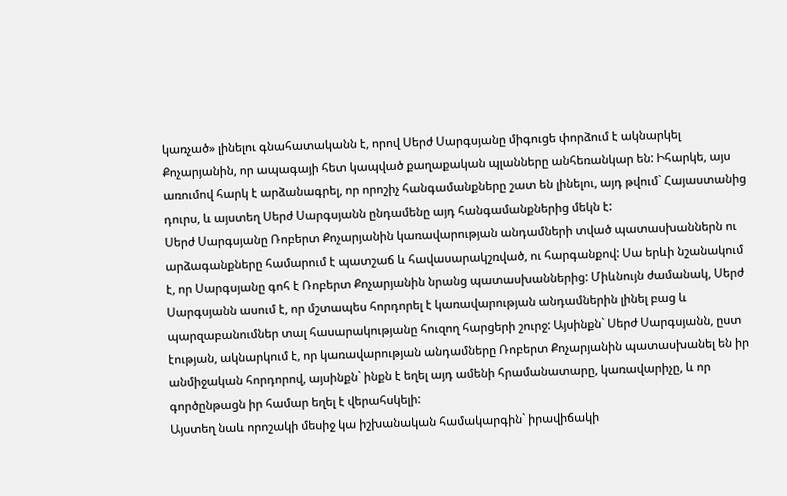կառչած» լինելու գնահատականն է, որով Սերժ Սարգսյանը միգուցե փորձում է ակնարկել Քոչարյանին, որ ապագայի հետ կապված քաղաքական պլանները անհեռանկար են: Իհարկե, այս առումով հարկ է արձանագրել, որ որոշիչ հանգամանքները շատ են լինելու, այդ թվում` Հայաստանից դուրս, և այստեղ Սերժ Սարգսյանն ընդամենը այդ հանգամանքներից մեկն է:
Սերժ Սարգսյանը Ռոբերտ Քոչարյանին կառավարության անդամների տված պատասխաններն ու արձագանքները համարում է պատշաճ և հավասարակշռված, ու հարգանքով: Սա երևի նշանակում է, որ Սարգսյանը գոհ է Ռոբերտ Քոչարյանին նրանց պատասխաններից: Միևնույն ժամանակ, Սերժ Սարգսյանն ասում է, որ մշտապես հորդորել է կառավարության անդամներին լինել բաց և պարզաբանումներ տալ հասարակությանը հուզող հարցերի շուրջ: Այսինքն` Սերժ Սարգսյանն, ըստ էության, ակնարկում է, որ կառավարության անդամները Ռոբերտ Քոչարյանին պատասխանել են իր անմիջական հորդորով, այսինքն` ինքն է եղել այդ ամենի հրամանատարը, կառավարիչը, և որ գործընթացն իր համար եղել է վերահսկելի:
Այստեղ նաև որոշակի մեսիջ կա իշխանական համակարգին` իրավիճակի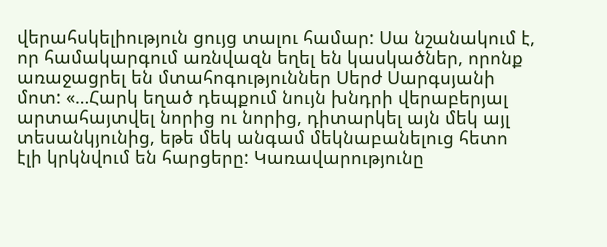վերահսկելիություն ցույց տալու համար: Սա նշանակում է, որ համակարգում առնվազն եղել են կասկածներ, որոնք առաջացրել են մտահոգություններ Սերժ Սարգսյանի մոտ: «…Հարկ եղած դեպքում նույն խնդրի վերաբերյալ արտահայտվել նորից ու նորից, դիտարկել այն մեկ այլ տեսանկյունից, եթե մեկ անգամ մեկնաբանելուց հետո էլի կրկնվում են հարցերը: Կառավարությունը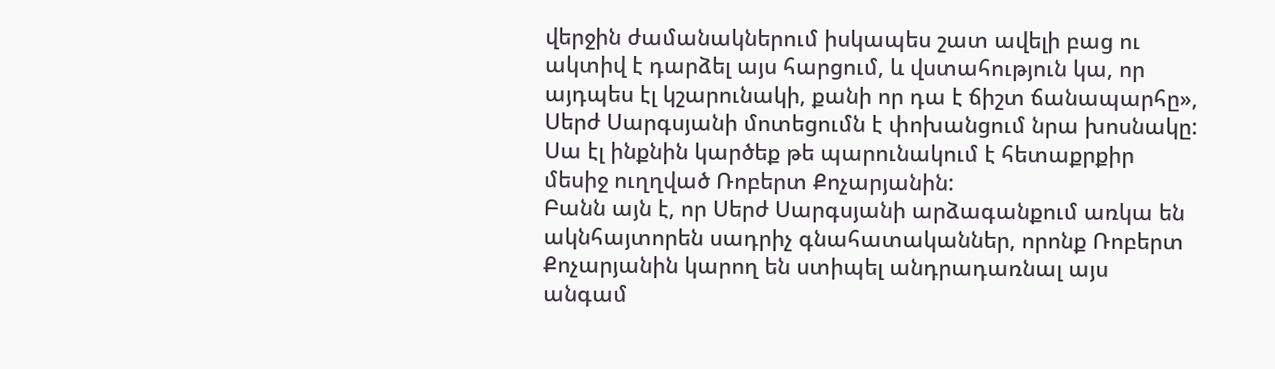վերջին ժամանակներում իսկապես շատ ավելի բաց ու ակտիվ է դարձել այս հարցում, և վստահություն կա, որ այդպես էլ կշարունակի, քանի որ դա է ճիշտ ճանապարհը», Սերժ Սարգսյանի մոտեցումն է փոխանցում նրա խոսնակը: Սա էլ ինքնին կարծեք թե պարունակում է հետաքրքիր մեսիջ ուղղված Ռոբերտ Քոչարյանին:
Բանն այն է, որ Սերժ Սարգսյանի արձագանքում առկա են ակնհայտորեն սադրիչ գնահատականներ, որոնք Ռոբերտ Քոչարյանին կարող են ստիպել անդրադառնալ այս անգամ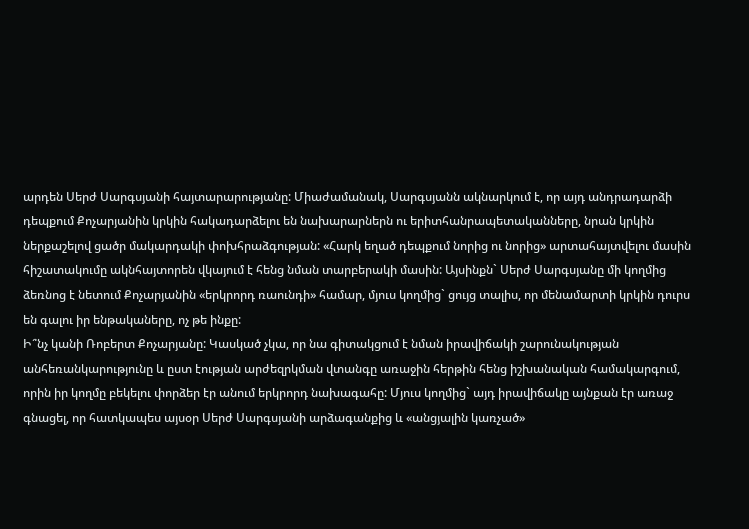արդեն Սերժ Սարգսյանի հայտարարությանը: Միաժամանակ, Սարգսյանն ակնարկում է, որ այդ անդրադարձի դեպքում Քոչարյանին կրկին հակադարձելու են նախարարներն ու երիտհանրապետականները, նրան կրկին ներքաշելով ցածր մակարդակի փոխհրաձգության: «Հարկ եղած դեպքում նորից ու նորից» արտահայտվելու մասին հիշատակումը ակնհայտորեն վկայում է հենց նման տարբերակի մասին: Այսինքն` Սերժ Սարգսյանը մի կողմից ձեռնոց է նետում Քոչարյանին «երկրորդ ռաունդի» համար, մյուս կողմից` ցույց տալիս, որ մենամարտի կրկին դուրս են գալու իր ենթակաները, ոչ թե ինքը:
Ի՞նչ կանի Ռոբերտ Քոչարյանը: Կասկած չկա, որ նա գիտակցում է նման իրավիճակի շարունակության անհեռանկարությունը և ըստ էության արժեզրկման վտանգը առաջին հերթին հենց իշխանական համակարգում, որին իր կողմը բեկելու փորձեր էր անում երկրորդ նախագահը: Մյուս կողմից` այդ իրավիճակը այնքան էր առաջ գնացել, որ հատկապես այսօր Սերժ Սարգսյանի արձագանքից և «անցյալին կառչած»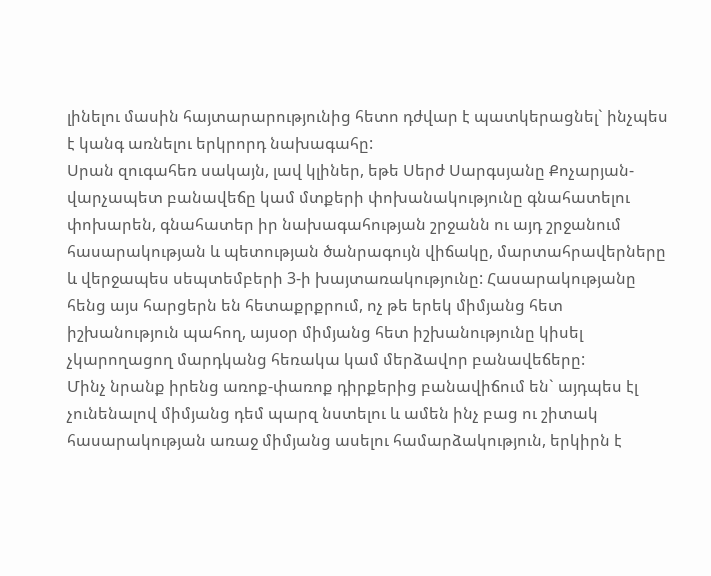լինելու մասին հայտարարությունից հետո դժվար է պատկերացնել` ինչպես է կանգ առնելու երկրորդ նախագահը:
Սրան զուգահեռ սակայն, լավ կլիներ, եթե Սերժ Սարգսյանը Քոչարյան-վարչապետ բանավեճը կամ մտքերի փոխանակությունը գնահատելու փոխարեն, գնահատեր իր նախագահության շրջանն ու այդ շրջանում հասարակության և պետության ծանրագույն վիճակը, մարտահրավերները և վերջապես սեպտեմբերի 3-ի խայտառակությունը: Հասարակությանը հենց այս հարցերն են հետաքրքրում, ոչ թե երեկ միմյանց հետ իշխանություն պահող, այսօր միմյանց հետ իշխանությունը կիսել չկարողացող մարդկանց հեռակա կամ մերձավոր բանավեճերը:
Մինչ նրանք իրենց առոք-փառոք դիրքերից բանավիճում են` այդպես էլ չունենալով միմյանց դեմ պարզ նստելու և ամեն ինչ բաց ու շիտակ հասարակության առաջ միմյանց ասելու համարձակություն, երկիրն է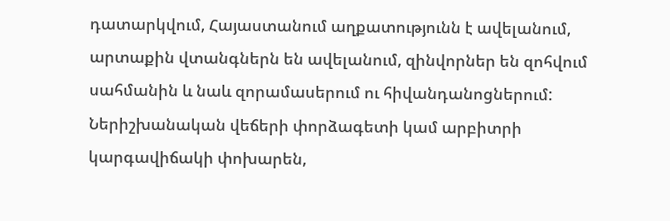դատարկվում, Հայաստանում աղքատությունն է ավելանում, արտաքին վտանգներն են ավելանում, զինվորներ են զոհվում սահմանին և նաև զորամասերում ու հիվանդանոցներում:
Ներիշխանական վեճերի փորձագետի կամ արբիտրի կարգավիճակի փոխարեն,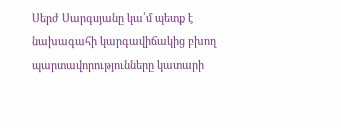Սերժ Սարգսյանը կա՛մ պետք է նախագահի կարգավիճակից բխող պարտավորությունները կատարի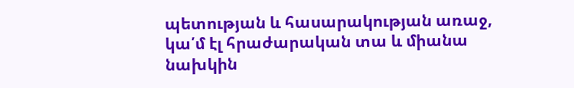պետության և հասարակության առաջ, կա՛մ էլ հրաժարական տա և միանա նախկին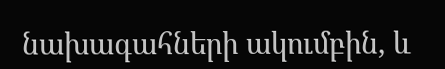նախագահների ակումբին, և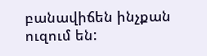բանավիճեն ինչքան ուզում են: